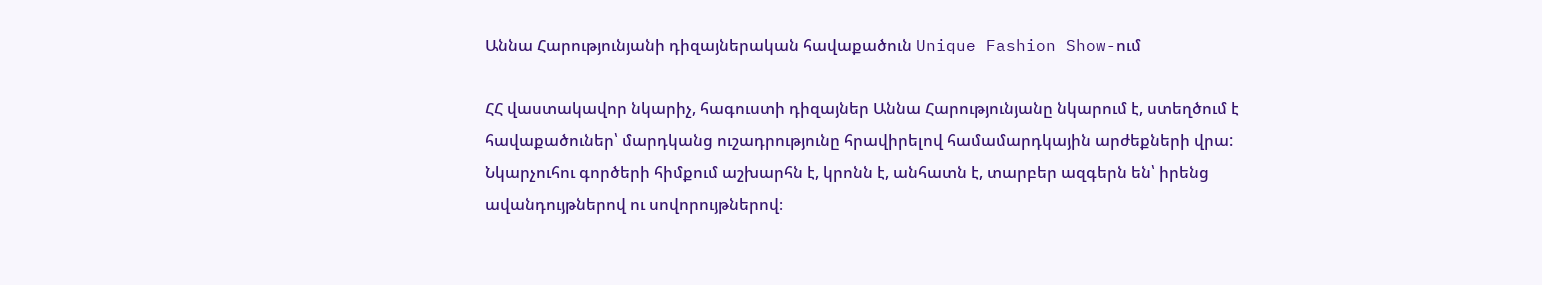Աննա Հարությունյանի դիզայներական հավաքածուն Unique Fashion Show-ում

ՀՀ վաստակավոր նկարիչ, հագուստի դիզայներ Աննա Հարությունյանը նկարում է, ստեղծում է հավաքածուներ՝ մարդկանց ուշադրությունը հրավիրելով համամարդկային արժեքների վրա: Նկարչուհու գործերի հիմքում աշխարհն է, կրոնն է, անհատն է, տարբեր ազգերն են՝ իրենց ավանդույթներով ու սովորույթներով։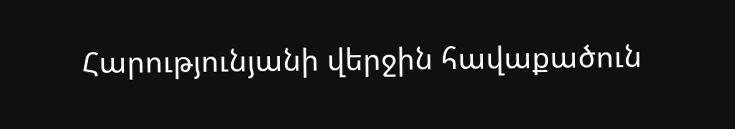Հարությունյանի վերջին հավաքածուն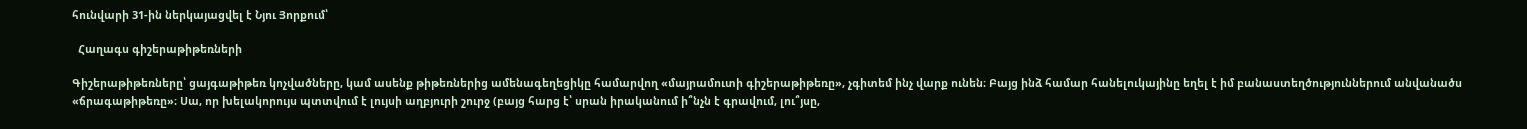հունվարի 31-ին ներկայացվել է Նյու Յորքում՝

  Հաղագս գիշերաթիթեռների

Գիշերաթիթեռները՝ ցայգաթիթեռ կոչվածները, կամ ասենք թիթեռներից ամենագեղեցիկը համարվող «մայրամուտի գիշերաթիթեռը», չգիտեմ ինչ վարք ունեն։ Բայց ինձ համար հանելուկայինը եղել է իմ բանաստեղծություններում անվանածս «ճրագաթիթեռը»։ Սա, որ խելակորույս պտտվում է լույսի աղբյուրի շուրջ (բայց հարց է՝ սրան իրականում ի՞նչն է գրավում, լու՞յսը,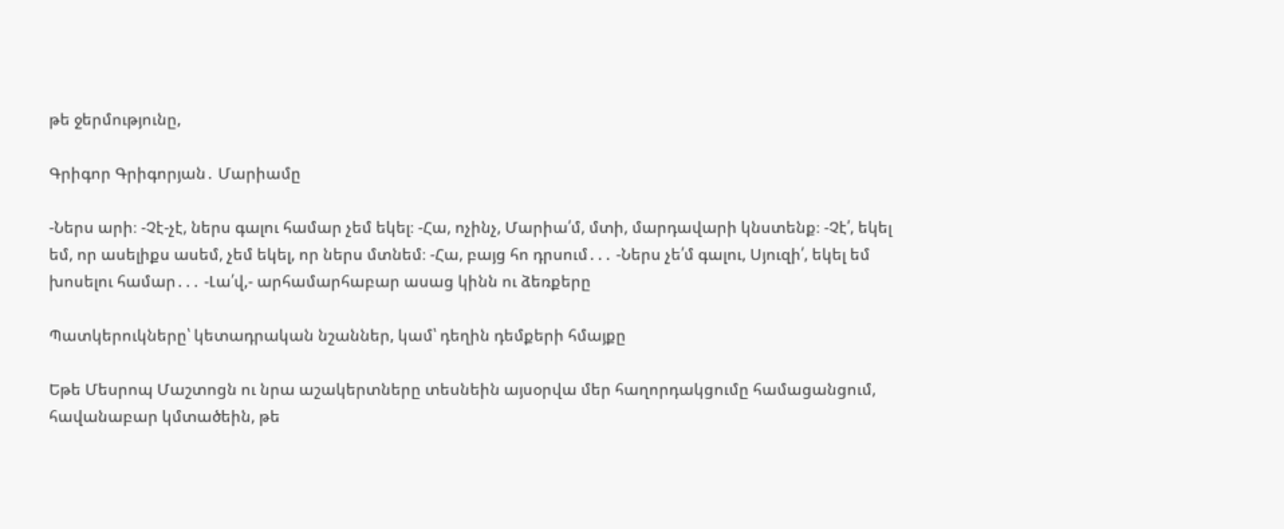թե ջերմությունը,

Գրիգոր Գրիգորյան․ Մարիամը

-Ներս արի։ -Չէ-չէ, ներս գալու համար չեմ եկել։ -Հա, ոչինչ, Մարիա՛մ, մտի, մարդավարի կնստենք։ -Չէ՛, եկել եմ, որ ասելիքս ասեմ, չեմ եկել, որ ներս մտնեմ։ -Հա, բայց հո դրսում․․․ -Ներս չե՛մ գալու, Սյուզի՛, եկել եմ խոսելու համար․․․ -Լա՛վ,- արհամարհաբար ասաց կինն ու ձեռքերը

Պատկերուկները՝ կետադրական նշաններ, կամ՝ դեղին դեմքերի հմայքը

Եթե Մեսրոպ Մաշտոցն ու նրա աշակերտները տեսնեին այսօրվա մեր հաղորդակցումը համացանցում, հավանաբար կմտածեին, թե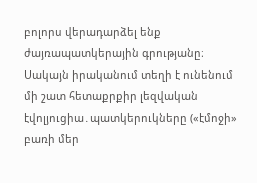բոլորս վերադարձել ենք ժայռապատկերային գրությանը։ Սակայն իրականում տեղի է ունենում մի շատ հետաքրքիր լեզվական էվոլյուցիա․պատկերուկները («էմոջի» բառի մեր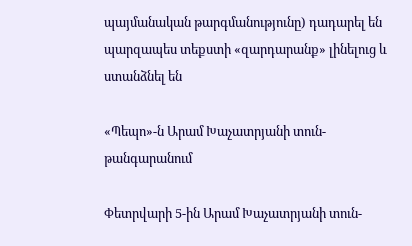պայմանական թարգմանությունը) դադարել են պարզապես տեքստի «զարդարանք» լինելուց և ստանձնել են

«Պեպո»-ն Արամ Խաչատրյանի տուն-թանգարանում

Փետրվարի 5-ին Արամ Խաչատրյանի տուն-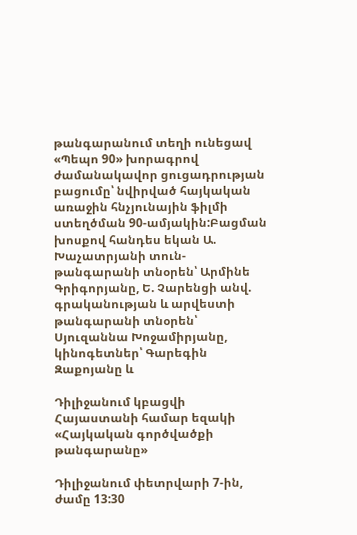թանգարանում տեղի ունեցավ «Պեպո 90» խորագրով ժամանակավոր ցուցադրության բացումը՝ նվիրված հայկական առաջին հնչյունային ֆիլմի ստեղծման 90-ամյակին:Բացման խոսքով հանդես եկան Ա. Խաչատրյանի տուն-թանգարանի տնօրեն՝ Արմինե Գրիգորյանը, Ե. Չարենցի անվ. գրականության և արվեստի թանգարանի տնօրեն՝ Սյուզաննա Խոջամիրյանը, կինոգետներ՝ Գարեգին Զաքոյանը և

Դիլիջանում կբացվի Հայաստանի համար եզակի «Հայկական գործվածքի թանգարանը»

Դիլիջանում փետրվարի 7-ին, ժամը 13:30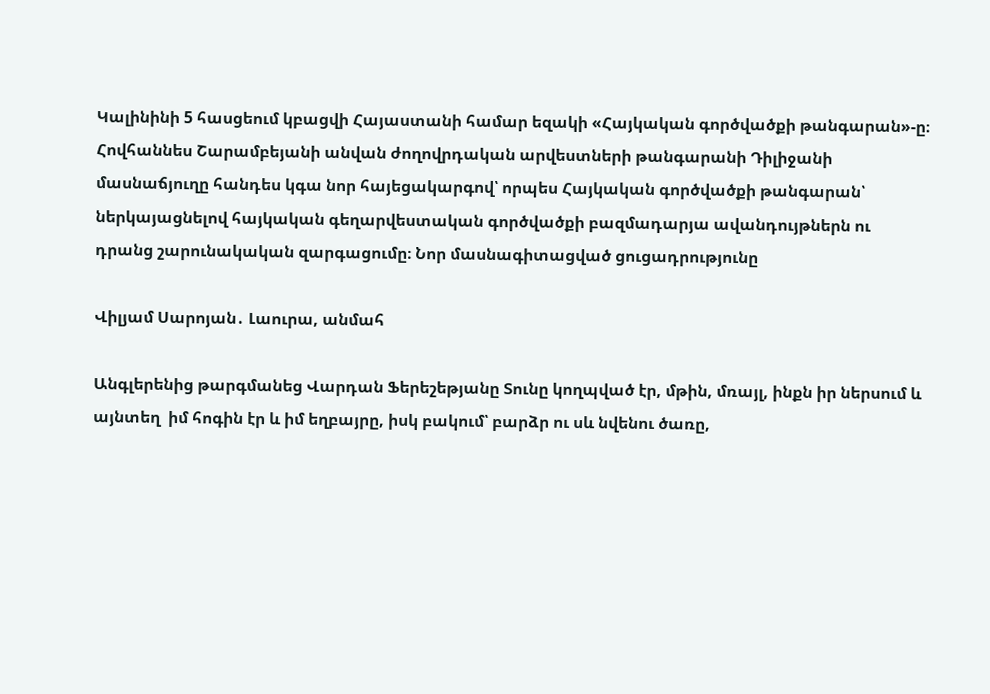Կալինինի 5 հասցեում կբացվի Հայաստանի համար եզակի «Հայկական գործվածքի թանգարան»-ը։ Հովհաննես Շարամբեյանի անվան ժողովրդական արվեստների թանգարանի Դիլիջանի մասնաճյուղը հանդես կգա նոր հայեցակարգով՝ որպես Հայկական գործվածքի թանգարան՝ ներկայացնելով հայկական գեղարվեստական գործվածքի բազմադարյա ավանդույթներն ու դրանց շարունակական զարգացումը։ Նոր մասնագիտացված ցուցադրությունը

Վիլյամ Սարոյան․ Լաուրա, անմահ

Անգլերենից թարգմանեց Վարդան Ֆերեշեթյանը Տունը կողպված էր, մթին, մռայլ, ինքն իր ներսում և այնտեղ  իմ հոգին էր և իմ եղբայրը, իսկ բակում՝ բարձր ու սև նվենու ծառը,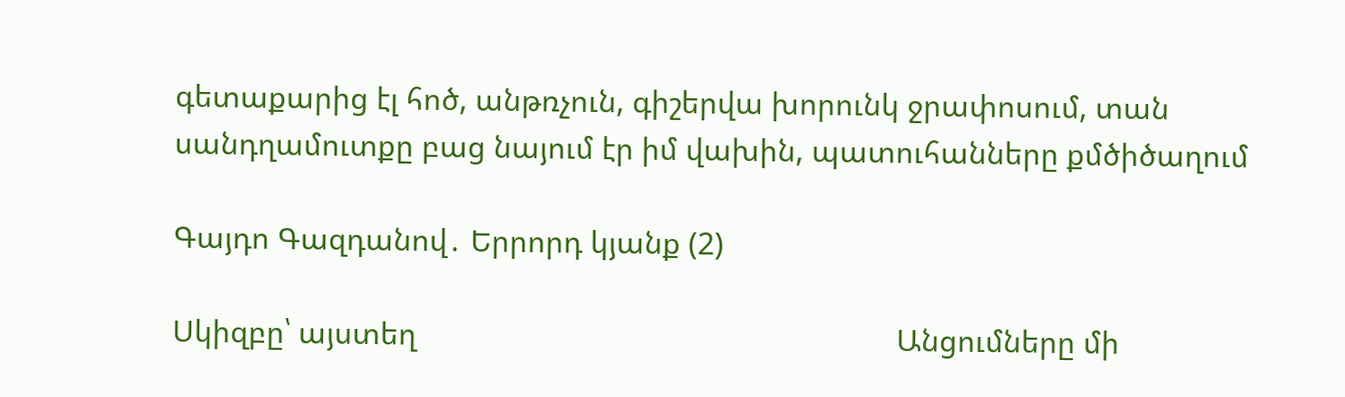գետաքարից էլ հոծ, անթռչուն, գիշերվա խորունկ ջրափոսում, տան սանդղամուտքը բաց նայում էր իմ վախին, պատուհանները քմծիծաղում

Գայդո Գազդանով․ Երրորդ կյանք (2)

Սկիզբը՝ այստեղ                                                            Անցումները մի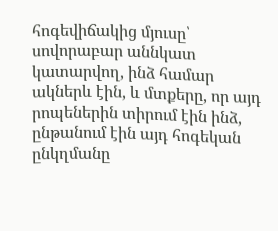հոգեվիճակից մյուսը՝ սովորաբար աննկատ կատարվող, ինձ համար ակներև էին, և մտքերը, որ այդ րոպեներին տիրում էին ինձ, ընթանում էին այդ հոգեկան ընկղմանը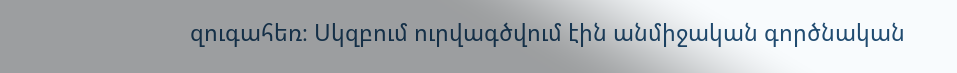զուգահեռ։ Սկզբում ուրվագծվում էին անմիջական գործնական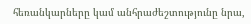հեռանկարները կամ անհրաժեշտությունը նրա,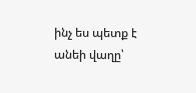ինչ ես պետք է անեի վաղը՝